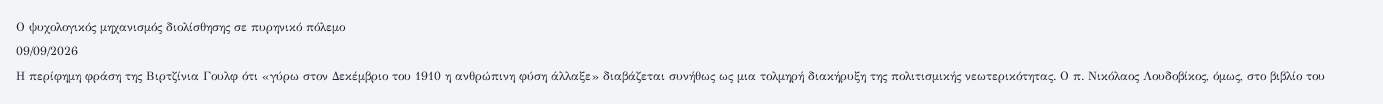Ο ψυχολογικός μηχανισμός διολίσθησης σε πυρηνικό πόλεμο
09/09/2026
Η περίφημη φράση της Βιρτζίνια Γουλφ ότι «γύρω στον Δεκέμβριο του 1910 η ανθρώπινη φύση άλλαξε» διαβάζεται συνήθως ως μια τολμηρή διακήρυξη της πολιτισμικής νεωτερικότητας. Ο π. Νικόλαος Λουδοβίκος, όμως, στο βιβλίο του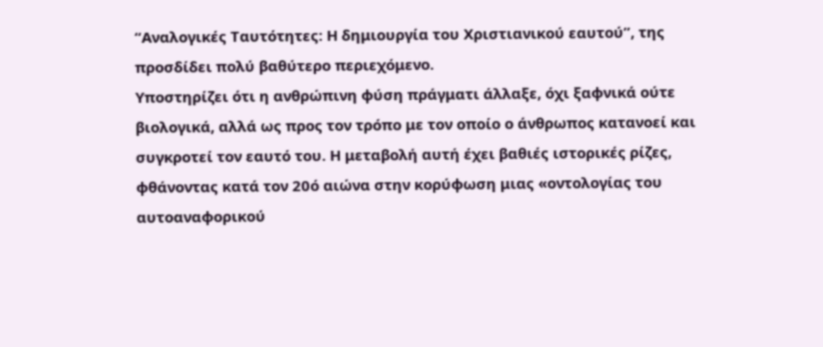“Αναλογικές Ταυτότητες: Η δημιουργία του Χριστιανικού εαυτού”, της προσδίδει πολύ βαθύτερο περιεχόμενο.
Υποστηρίζει ότι η ανθρώπινη φύση πράγματι άλλαξε, όχι ξαφνικά ούτε βιολογικά, αλλά ως προς τον τρόπο με τον οποίο ο άνθρωπος κατανοεί και συγκροτεί τον εαυτό του. Η μεταβολή αυτή έχει βαθιές ιστορικές ρίζες, φθάνοντας κατά τον 20ό αιώνα στην κορύφωση μιας «οντολογίας του αυτοαναφορικού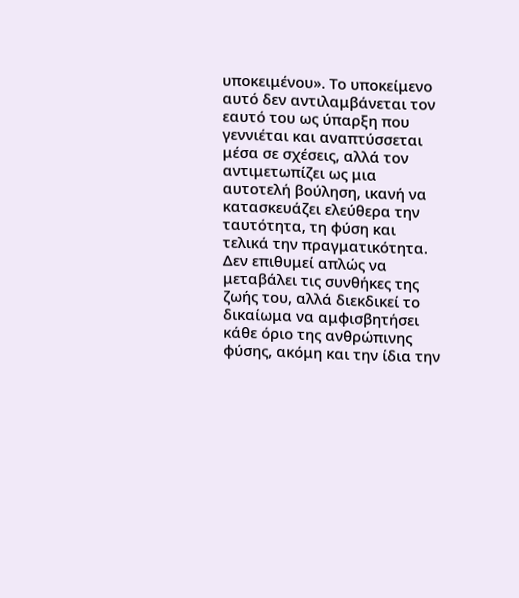υποκειμένου». Το υποκείμενο αυτό δεν αντιλαμβάνεται τον εαυτό του ως ύπαρξη που γεννιέται και αναπτύσσεται μέσα σε σχέσεις, αλλά τον αντιμετωπίζει ως μια αυτοτελή βούληση, ικανή να κατασκευάζει ελεύθερα την ταυτότητα, τη φύση και τελικά την πραγματικότητα. Δεν επιθυμεί απλώς να μεταβάλει τις συνθήκες της ζωής του, αλλά διεκδικεί το δικαίωμα να αμφισβητήσει κάθε όριο της ανθρώπινης φύσης, ακόμη και την ίδια την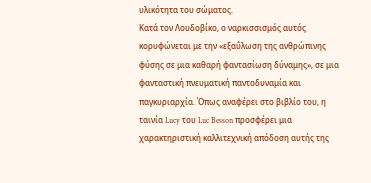υλικότητα του σώματος.
Κατά τον Λουδοβίκο, ο ναρκισσισμός αυτός κορυφώνεται με την «εξαΰλωση της ανθρώπινης φύσης σε μια καθαρή φαντασίωση δύναμης», σε μια φανταστική πνευματική παντοδυναμία και παγκυριαρχία. Όπως αναφέρει στο βιβλίο του, η ταινία Lucy του Luc Besson προσφέρει μια χαρακτηριστική καλλιτεχνική απόδοση αυτής της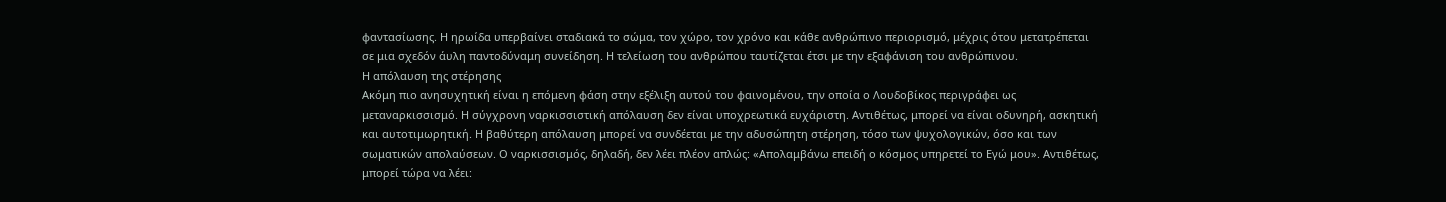φαντασίωσης. Η ηρωίδα υπερβαίνει σταδιακά το σώμα, τον χώρο, τον χρόνο και κάθε ανθρώπινο περιορισμό, μέχρις ότου μετατρέπεται σε μια σχεδόν άυλη παντοδύναμη συνείδηση. Η τελείωση του ανθρώπου ταυτίζεται έτσι με την εξαφάνιση του ανθρώπινου.
Η απόλαυση της στέρησης
Ακόμη πιο ανησυχητική είναι η επόμενη φάση στην εξέλιξη αυτού του φαινομένου, την οποία ο Λουδοβίκος περιγράφει ως μεταναρκισσισμό. Η σύγχρονη ναρκισσιστική απόλαυση δεν είναι υποχρεωτικά ευχάριστη. Αντιθέτως, μπορεί να είναι οδυνηρή, ασκητική και αυτοτιμωρητική. Η βαθύτερη απόλαυση μπορεί να συνδέεται με την αδυσώπητη στέρηση, τόσο των ψυχολογικών, όσο και των σωματικών απολαύσεων. Ο ναρκισσισμός, δηλαδή, δεν λέει πλέον απλώς: «Απολαμβάνω επειδή ο κόσμος υπηρετεί το Εγώ μου». Αντιθέτως, μπορεί τώρα να λέει: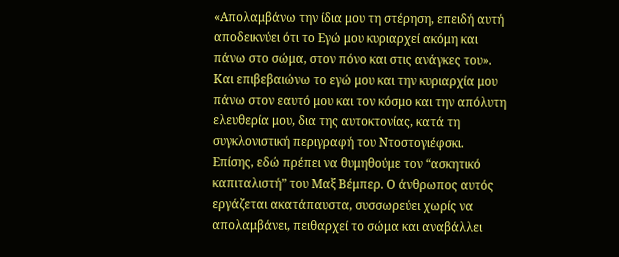«Απολαμβάνω την ίδια μου τη στέρηση, επειδή αυτή αποδεικνύει ότι το Εγώ μου κυριαρχεί ακόμη και πάνω στο σώμα, στον πόνο και στις ανάγκες του».
Και επιβεβαιώνω το εγώ μου και την κυριαρχία μου πάνω στον εαυτό μου και τον κόσμο και την απόλυτη ελευθερία μου, δια της αυτοκτονίας, κατά τη συγκλονιστική περιγραφή του Ντοστογιέφσκι. Επίσης, εδώ πρέπει να θυμηθούμε τον “ασκητικό καπιταλιστή” του Μαξ Βέμπερ. Ο άνθρωπος αυτός εργάζεται ακατάπαυστα, συσσωρεύει χωρίς να απολαμβάνει, πειθαρχεί το σώμα και αναβάλλει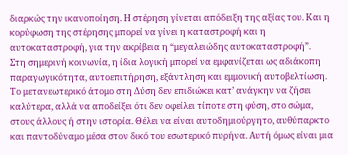διαρκώς την ικανοποίηση. Η στέρηση γίνεται απόδειξη της αξίας του. Και η κορύφωση της στέρησης μπορεί να γίνει η καταστροφή και η αυτοκαταστροφή, για την ακρίβεια η “μεγαλειώδης αυτοκαταστροφή”.
Στη σημερινή κοινωνία, η ίδια λογική μπορεί να εμφανίζεται ως αδιάκοπη παραγωγικότητα, αυτοεπιτήρηση, εξάντληση και εμμονική αυτοβελτίωση. Το μετανεωτερικό άτομο στη Δύση δεν επιδιώκει κατ’ ανάγκην να ζήσει καλύτερα, αλλά να αποδείξει ότι δεν οφείλει τίποτε στη φύση, στο σώμα, στους άλλους ή στην ιστορία. Θέλει να είναι αυτοδημιούργητο, αυθύπαρκτο και παντοδύναμο μέσα στον δικό του εσωτερικό πυρήνα. Αυτή όμως είναι μια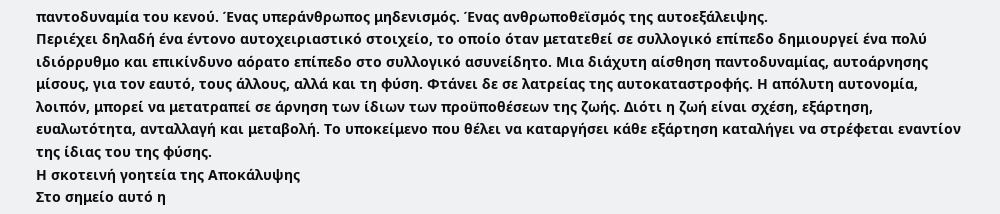παντοδυναμία του κενού. Ένας υπεράνθρωπος μηδενισμός. Ένας ανθρωποθεϊσμός της αυτοεξάλειψης.
Περιέχει δηλαδή ένα έντονο αυτοχειριαστικό στοιχείο, το οποίο όταν μετατεθεί σε συλλογικό επίπεδο δημιουργεί ένα πολύ ιδιόρρυθμο και επικίνδυνο αόρατο επίπεδο στο συλλογικό ασυνείδητο. Μια διάχυτη αίσθηση παντοδυναμίας, αυτοάρνησης μίσους, για τον εαυτό, τους άλλους, αλλά και τη φύση. Φτάνει δε σε λατρείας της αυτοκαταστροφής. Η απόλυτη αυτονομία, λοιπόν, μπορεί να μετατραπεί σε άρνηση των ίδιων των προϋποθέσεων της ζωής. Διότι η ζωή είναι σχέση, εξάρτηση, ευαλωτότητα, ανταλλαγή και μεταβολή. Το υποκείμενο που θέλει να καταργήσει κάθε εξάρτηση καταλήγει να στρέφεται εναντίον της ίδιας του της φύσης.
Η σκοτεινή γοητεία της Αποκάλυψης
Στο σημείο αυτό η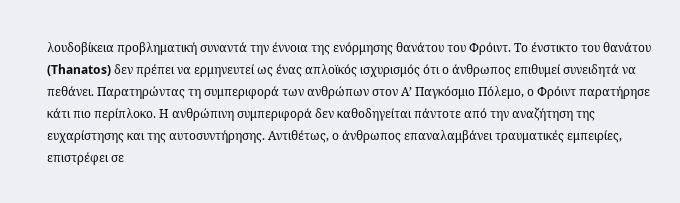λουδοβίκεια προβληματική συναντά την έννοια της ενόρμησης θανάτου του Φρόιντ. Το ένστικτο του θανάτου (Thanatos) δεν πρέπει να ερμηνευτεί ως ένας απλοϊκός ισχυρισμός ότι ο άνθρωπος επιθυμεί συνειδητά να πεθάνει. Παρατηρώντας τη συμπεριφορά των ανθρώπων στον Α’ Παγκόσμιο Πόλεμο, ο Φρόιντ παρατήρησε κάτι πιο περίπλοκο. Η ανθρώπινη συμπεριφορά δεν καθοδηγείται πάντοτε από την αναζήτηση της ευχαρίστησης και της αυτοσυντήρησης. Αντιθέτως, ο άνθρωπος επαναλαμβάνει τραυματικές εμπειρίες, επιστρέφει σε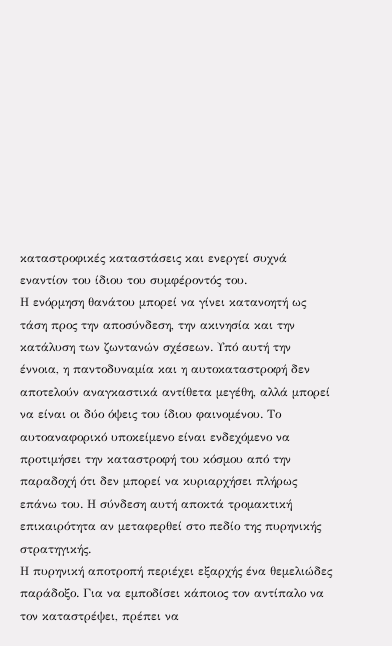καταστροφικές καταστάσεις και ενεργεί συχνά εναντίον του ίδιου του συμφέροντός του.
Η ενόρμηση θανάτου μπορεί να γίνει κατανοητή ως τάση προς την αποσύνδεση, την ακινησία και την κατάλυση των ζωντανών σχέσεων. Υπό αυτή την έννοια, η παντοδυναμία και η αυτοκαταστροφή δεν αποτελούν αναγκαστικά αντίθετα μεγέθη, αλλά μπορεί να είναι οι δύο όψεις του ίδιου φαινομένου. Το αυτοαναφορικό υποκείμενο είναι ενδεχόμενο να προτιμήσει την καταστροφή του κόσμου από την παραδοχή ότι δεν μπορεί να κυριαρχήσει πλήρως επάνω του. Η σύνδεση αυτή αποκτά τρομακτική επικαιρότητα αν μεταφερθεί στο πεδίο της πυρηνικής στρατηγικής.
Η πυρηνική αποτροπή περιέχει εξαρχής ένα θεμελιώδες παράδοξο. Για να εμποδίσει κάποιος τον αντίπαλο να τον καταστρέψει, πρέπει να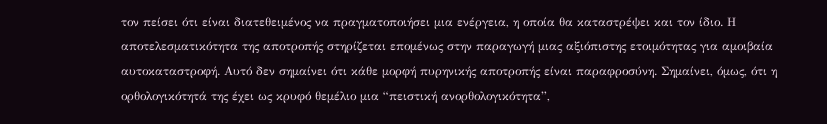τον πείσει ότι είναι διατεθειμένος να πραγματοποιήσει μια ενέργεια, η οποία θα καταστρέψει και τον ίδιο. Η αποτελεσματικότητα της αποτροπής στηρίζεται επομένως στην παραγωγή μιας αξιόπιστης ετοιμότητας για αμοιβαία αυτοκαταστροφή. Αυτό δεν σημαίνει ότι κάθε μορφή πυρηνικής αποτροπής είναι παραφροσύνη. Σημαίνει, όμως, ότι η ορθολογικότητά της έχει ως κρυφό θεμέλιο μια “πειστική ανορθολογικότητα”,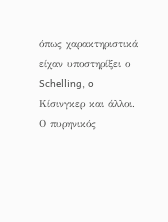όπως χαρακτηριστικά είχαν υποστηρίξει ο Schelling, o Κίσινγκερ και άλλοι.
Ο πυρηνικός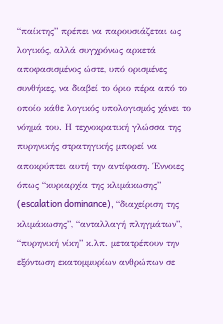“παίκτης” πρέπει να παρουσιάζεται ως λογικός, αλλά συγχρόνως αρκετά αποφασισμένος ώστε, υπό ορισμένες συνθήκες, να διαβεί το όριο πέρα από το οποίο κάθε λογικός υπολογισμός χάνει το νόημά του. Η τεχνοκρατική γλώσσα της πυρηνικής στρατηγικής μπορεί να αποκρύπτει αυτή την αντίφαση. Έννοιες όπως “κυριαρχία της κλιμάκωσης” (escalation dominance), “διαχείριση της κλιμάκωσης”, “ανταλλαγή πληγμάτων”, “πυρηνική νίκη” κ.λπ. μετατρέπουν την εξόντωση εκατομμυρίων ανθρώπων σε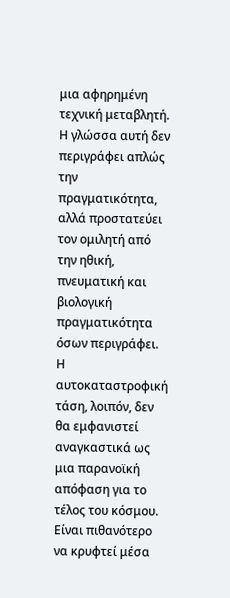μια αφηρημένη τεχνική μεταβλητή. Η γλώσσα αυτή δεν περιγράφει απλώς την πραγματικότητα, αλλά προστατεύει τον ομιλητή από την ηθική, πνευματική και βιολογική πραγματικότητα όσων περιγράφει.
Η αυτοκαταστροφική τάση, λοιπόν, δεν θα εμφανιστεί αναγκαστικά ως μια παρανοϊκή απόφαση για το τέλος του κόσμου. Είναι πιθανότερο να κρυφτεί μέσα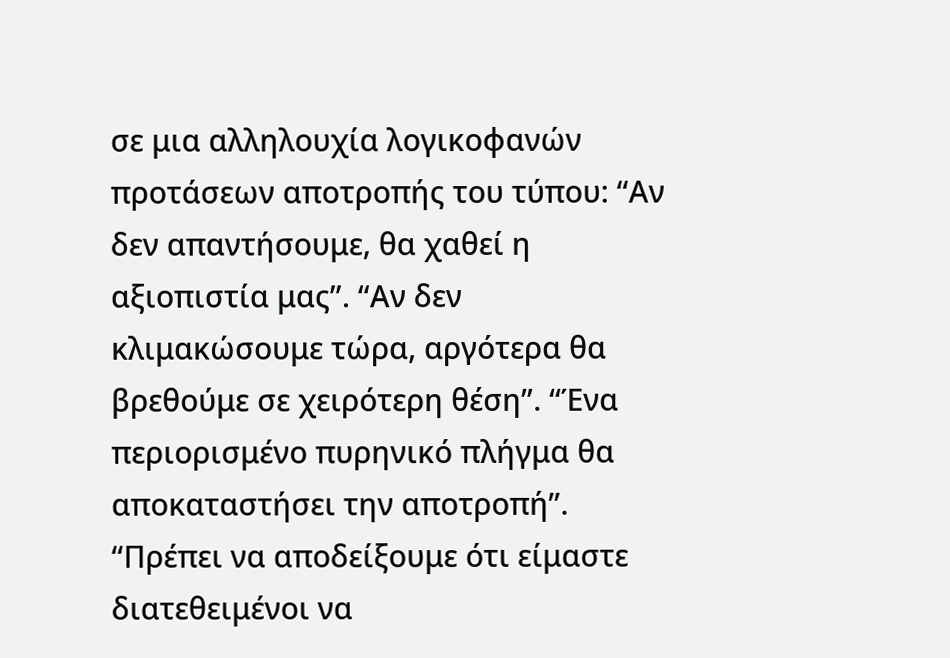σε μια αλληλουχία λογικοφανών προτάσεων αποτροπής του τύπου: “Αν δεν απαντήσουμε, θα χαθεί η αξιοπιστία μας”. “Αν δεν κλιμακώσουμε τώρα, αργότερα θα βρεθούμε σε χειρότερη θέση”. “Ένα περιορισμένο πυρηνικό πλήγμα θα αποκαταστήσει την αποτροπή”. “Πρέπει να αποδείξουμε ότι είμαστε διατεθειμένοι να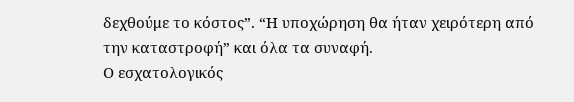δεχθούμε το κόστος”. “Η υποχώρηση θα ήταν χειρότερη από την καταστροφή” και όλα τα συναφή.
Ο εσχατολογικός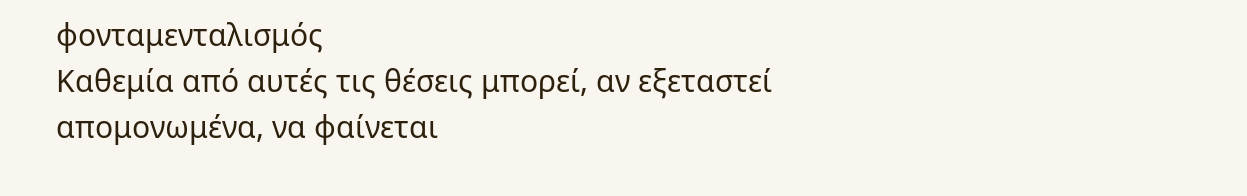φονταμενταλισμός
Καθεμία από αυτές τις θέσεις μπορεί, αν εξεταστεί απομονωμένα, να φαίνεται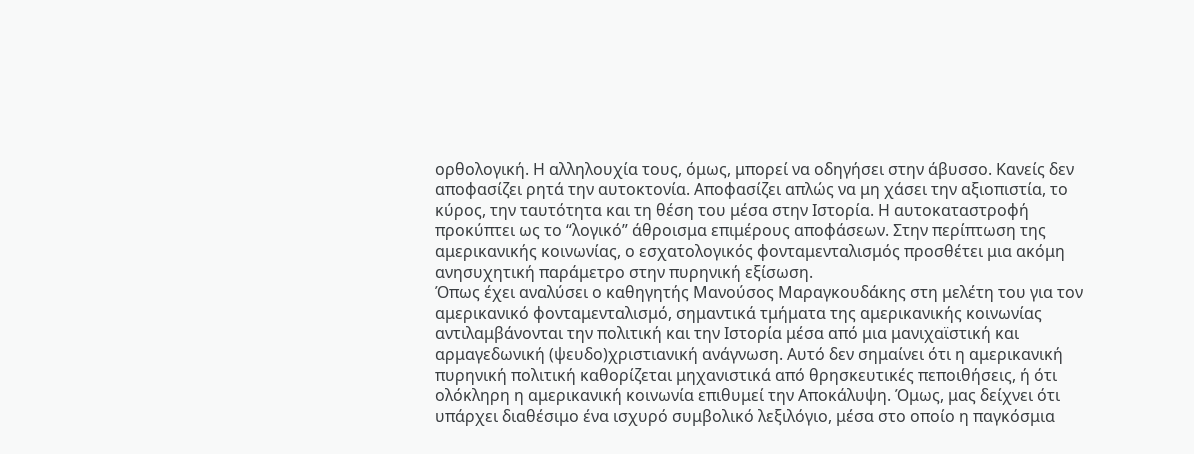ορθολογική. Η αλληλουχία τους, όμως, μπορεί να οδηγήσει στην άβυσσο. Κανείς δεν αποφασίζει ρητά την αυτοκτονία. Αποφασίζει απλώς να μη χάσει την αξιοπιστία, το κύρος, την ταυτότητα και τη θέση του μέσα στην Ιστορία. Η αυτοκαταστροφή προκύπτει ως το “λογικό” άθροισμα επιμέρους αποφάσεων. Στην περίπτωση της αμερικανικής κοινωνίας, ο εσχατολογικός φονταμενταλισμός προσθέτει μια ακόμη ανησυχητική παράμετρο στην πυρηνική εξίσωση.
Όπως έχει αναλύσει ο καθηγητής Μανούσος Μαραγκουδάκης στη μελέτη του για τον αμερικανικό φονταμενταλισμό, σημαντικά τμήματα της αμερικανικής κοινωνίας αντιλαμβάνονται την πολιτική και την Ιστορία μέσα από μια μανιχαϊστική και αρμαγεδωνική (ψευδο)χριστιανική ανάγνωση. Αυτό δεν σημαίνει ότι η αμερικανική πυρηνική πολιτική καθορίζεται μηχανιστικά από θρησκευτικές πεποιθήσεις, ή ότι ολόκληρη η αμερικανική κοινωνία επιθυμεί την Αποκάλυψη. Όμως, μας δείχνει ότι υπάρχει διαθέσιμο ένα ισχυρό συμβολικό λεξιλόγιο, μέσα στο οποίο η παγκόσμια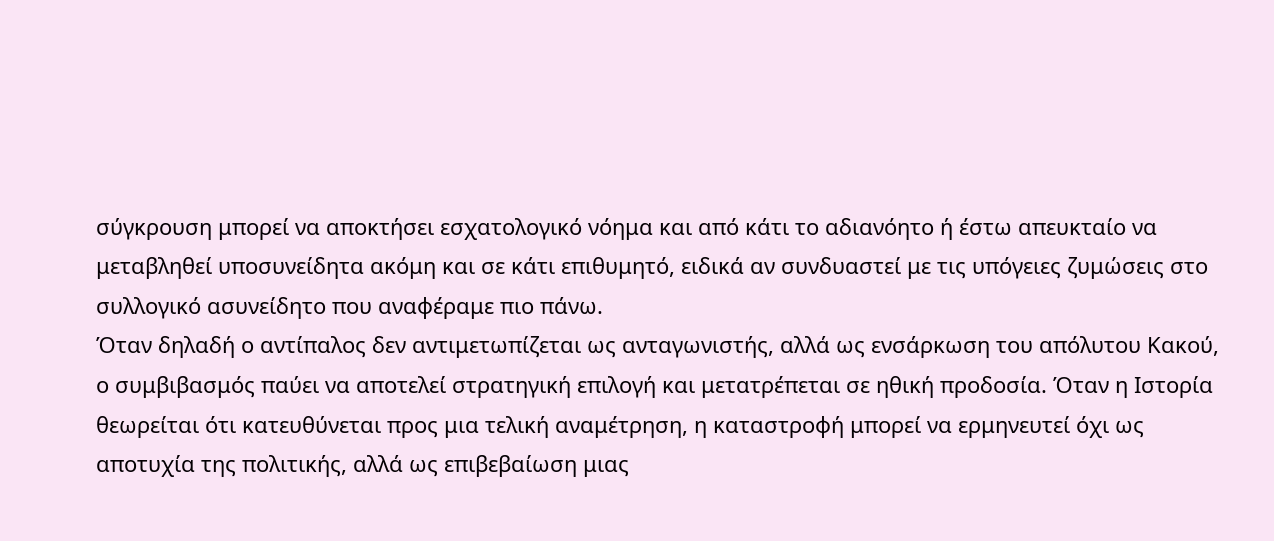σύγκρουση μπορεί να αποκτήσει εσχατολογικό νόημα και από κάτι το αδιανόητο ή έστω απευκταίο να μεταβληθεί υποσυνείδητα ακόμη και σε κάτι επιθυμητό, ειδικά αν συνδυαστεί με τις υπόγειες ζυμώσεις στο συλλογικό ασυνείδητο που αναφέραμε πιο πάνω.
Όταν δηλαδή ο αντίπαλος δεν αντιμετωπίζεται ως ανταγωνιστής, αλλά ως ενσάρκωση του απόλυτου Κακού, ο συμβιβασμός παύει να αποτελεί στρατηγική επιλογή και μετατρέπεται σε ηθική προδοσία. Όταν η Ιστορία θεωρείται ότι κατευθύνεται προς μια τελική αναμέτρηση, η καταστροφή μπορεί να ερμηνευτεί όχι ως αποτυχία της πολιτικής, αλλά ως επιβεβαίωση μιας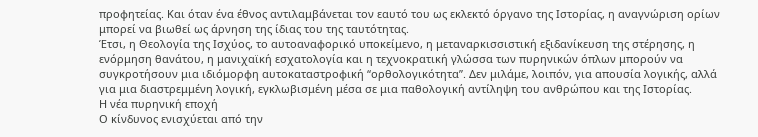προφητείας. Και όταν ένα έθνος αντιλαμβάνεται τον εαυτό του ως εκλεκτό όργανο της Ιστορίας, η αναγνώριση ορίων μπορεί να βιωθεί ως άρνηση της ίδιας του της ταυτότητας.
Έτσι, η Θεολογία της Ισχύος, το αυτοαναφορικό υποκείμενο, η μεταναρκισσιστική εξιδανίκευση της στέρησης, η ενόρμηση θανάτου, η μανιχαϊκή εσχατολογία και η τεχνοκρατική γλώσσα των πυρηνικών όπλων μπορούν να συγκροτήσουν μια ιδιόμορφη αυτοκαταστροφική “ορθολογικότητα”. Δεν μιλάμε, λοιπόν, για απουσία λογικής, αλλά για μια διαστρεμμένη λογική, εγκλωβισμένη μέσα σε μια παθολογική αντίληψη του ανθρώπου και της Ιστορίας.
Η νέα πυρηνική εποχή
Ο κίνδυνος ενισχύεται από την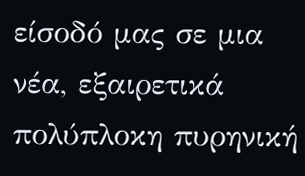είσοδό μας σε μια νέα, εξαιρετικά πολύπλοκη πυρηνική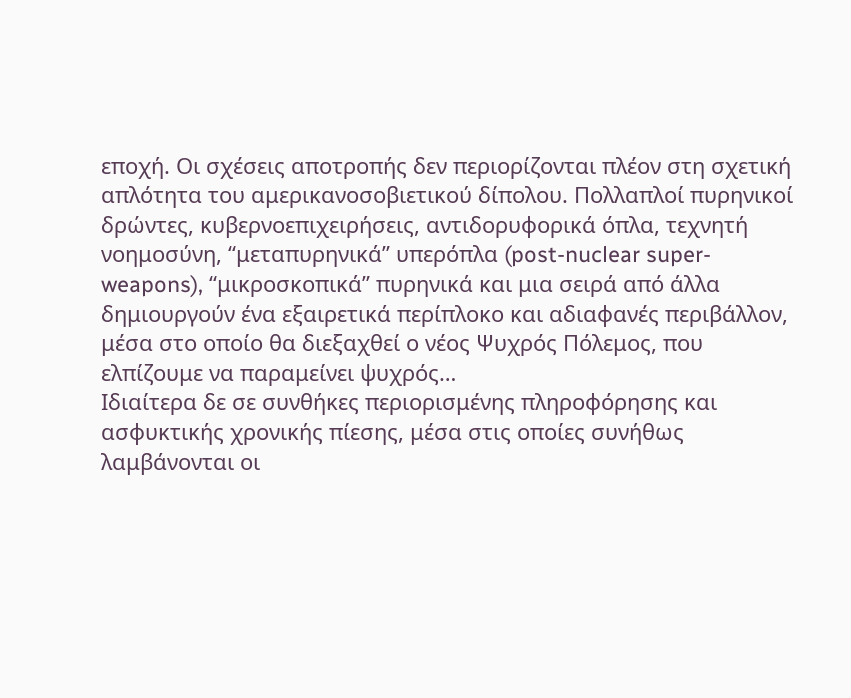εποχή. Οι σχέσεις αποτροπής δεν περιορίζονται πλέον στη σχετική απλότητα του αμερικανοσοβιετικού δίπολου. Πολλαπλοί πυρηνικοί δρώντες, κυβερνοεπιχειρήσεις, αντιδορυφορικά όπλα, τεχνητή νοημοσύνη, “μεταπυρηνικά” υπερόπλα (post-nuclear super-weapons), “μικροσκοπικά” πυρηνικά και μια σειρά από άλλα δημιουργούν ένα εξαιρετικά περίπλοκο και αδιαφανές περιβάλλον, μέσα στο οποίο θα διεξαχθεί ο νέος Ψυχρός Πόλεμος, που ελπίζουμε να παραμείνει ψυχρός…
Ιδιαίτερα δε σε συνθήκες περιορισμένης πληροφόρησης και ασφυκτικής χρονικής πίεσης, μέσα στις οποίες συνήθως λαμβάνονται οι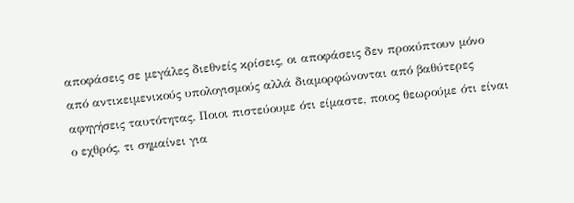αποφάσεις σε μεγάλες διεθνείς κρίσεις, οι αποφάσεις δεν προκύπτουν μόνο από αντικειμενικούς υπολογισμούς αλλά διαμορφώνονται από βαθύτερες αφηγήσεις ταυτότητας. Ποιοι πιστεύουμε ότι είμαστε, ποιος θεωρούμε ότι είναι ο εχθρός, τι σημαίνει για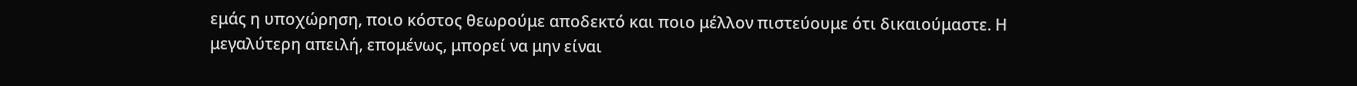εμάς η υποχώρηση, ποιο κόστος θεωρούμε αποδεκτό και ποιο μέλλον πιστεύουμε ότι δικαιούμαστε. Η μεγαλύτερη απειλή, επομένως, μπορεί να μην είναι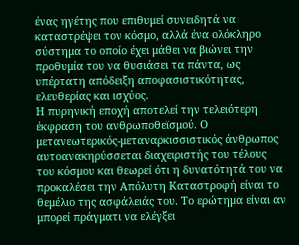ένας ηγέτης που επιθυμεί συνειδητά να καταστρέψει τον κόσμο, αλλά ένα ολόκληρο σύστημα το οποίο έχει μάθει να βιώνει την προθυμία του να θυσιάσει τα πάντα, ως υπέρτατη απόδειξη αποφασιστικότητας, ελευθερίας και ισχύος.
Η πυρηνική εποχή αποτελεί την τελειότερη έκφραση του ανθρωποθεϊσμού. Ο μετανεωτερικός-μεταναρκισσιστικός άνθρωπος αυτοανακηρύσσεται διαχειριστής του τέλους του κόσμου και θεωρεί ότι η δυνατότητά του να προκαλέσει την Απόλυτη Καταστροφή είναι το θεμέλιο της ασφάλειάς του. Το ερώτημα είναι αν μπορεί πράγματι να ελέγξει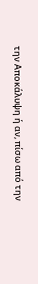την Αποκάλυψη ή αν, πίσω από την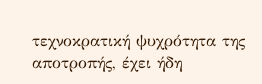τεχνοκρατική ψυχρότητα της αποτροπής, έχει ήδη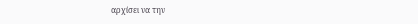αρχίσει να την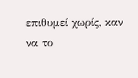επιθυμεί χωρίς, καν να το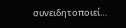συνειδητοποιεί…